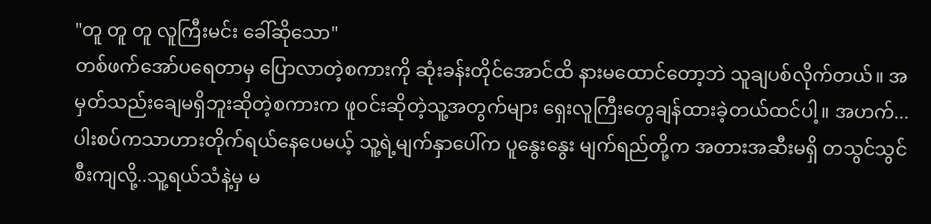"တူ တူ တူ လူကြီးမင်း ခေါ်ဆိုသော"
တစ်ဖက်အော်ပရေတာမှ ပြောလာတဲ့စကားကို ဆုံးခန်းတိုင်အောင်ထိ နားမထောင်တော့ဘဲ သူချပစ်လိုက်တယ်။ အမှတ်သည်းချေမရှိဘူးဆိုတဲ့စကားက ဖူဝင်းဆိုတဲ့သူ့အတွက်များ ရှေးလူကြီးတွေချန်ထားခဲ့တယ်ထင်ပါ့။ အဟက်... ပါးစပ်ကသာဟားတိုက်ရယ်နေပေမယ့် သူ့ရဲ့မျက်နှာပေါ်က ပူနွေးနွေး မျက်ရည်တို့က အတားအဆီးမရှိ တသွင်သွင်စီးကျလို့..သူ့ရယ်သံနဲ့မှ မ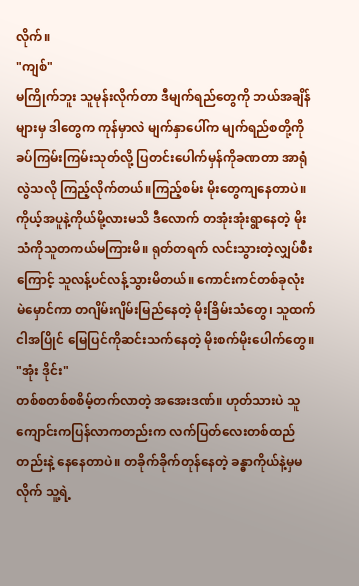လိုက်။
"ကျစ်"
မကြိုက်ဘူး သူမုန်းလိုက်တာ ဒီမျက်ရည်တွေကို ဘယ်အချိန်များမှ ဒါတွေက ကုန်မှာလဲ မျက်နှာပေါ်က မျက်ရည်စတို့ကို ခပ်ကြမ်းကြမ်းသုတ်လို့ ပြတင်းပေါက်မှန်ကိုခဏတာ အာရုံလွဲသလို ကြည့်လိုက်တယ်။ကြည့်စမ်း မိုးတွေကျနေတာပဲ။ ကိုယ့်အပူနဲ့ကိုယ်မို့လားမသိ ဒီလောက် တအုံးအုံးရွာနေတဲ့ မိုးသံကိုသူတကယ်မကြားမိ။ ရုတ်တရက် လင်းသွားတဲ့လျှပ်စီးကြောင့် သူလန့်ပင်လန့်သွားမိတယ်။ ကောင်းကင်တစ်ခုလုံး မဲမှောင်ကာ တဂျိမ်းဂျိမ်းမြည်နေတဲ့ မိုးခြိမ်းသံတွေ၊ သူထက်ငါအပြိုင် မြေပြင်ကိုဆင်းသက်နေတဲ့ မိုးစက်မိုးပေါက်တွေ။
"အုံး ဒိုင်း"
တစ်စတစ်စစိမ့်တက်လာတဲ့ အအေးဒဏ်။ ဟုတ်သားပဲ သူကျောင်းကပြန်လာကတည်းက လက်ပြတ်လေးတစ်ထည်တည်းနဲ့ နေနေတာပဲ။ တခိုက်ခိုက်တုန်နေတဲ့ ခန္ဓာကိုယ်နဲ့မှမလိုက် သူ့ရဲ့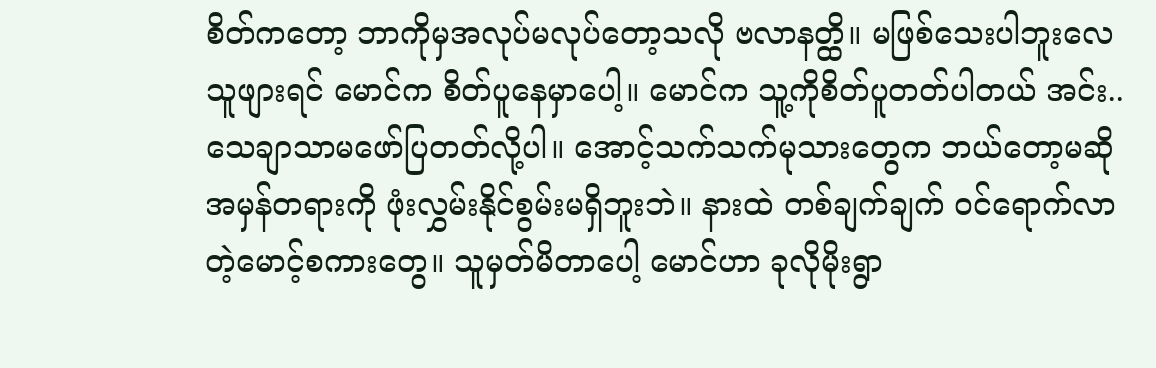စိတ်ကတော့ ဘာကိုမှအလုပ်မလုပ်တော့သလို ဗလာနတ္ထိ။ မဖြစ်သေးပါဘူးလေ သူဖျားရင် မောင်က စိတ်ပူနေမှာပေါ့။ မောင်က သူ့ကိုစိတ်ပူတတ်ပါတယ် အင်း..သေချာသာမဖော်ပြတတ်လို့ပါ။ အောင့်သက်သက်မုသားတွေက ဘယ်တော့မဆို အမှန်တရားကို ဖုံးလွှမ်းနိုင်စွမ်းမရှိဘူးဘဲ။ နားထဲ တစ်ချက်ချက် ဝင်ရောက်လာတဲ့မောင့်စကားတွေ။ သူမှတ်မိတာပေါ့ မောင်ဟာ ခုလိုမိုးရွာ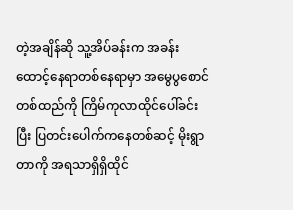တဲ့အချိန်ဆို သူ့အိပ်ခန်းက အခန်းထောင့်နေရာတစ်နေရာမှာ အမွေပွစောင်တစ်ထည်ကို ကြိမ်ကုလာထိုင်ပေါ်ခင်းပြီး ပြတင်းပေါက်ကနေတစ်ဆင့် မိုးရွာတာကို အရသာရှိရှိထိုင်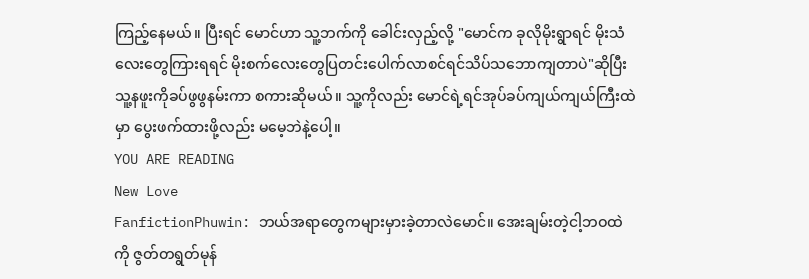ကြည့်နေမယ်။ ပြီးရင် မောင်ဟာ သူ့ဘက်ကို ခေါင်းလှည့်လို့ "မောင်က ခုလိုမိုးရွာရင် မိုးသံလေးတွေကြားရရင် မိုးစက်လေးတွေပြတင်းပေါက်လာစင်ရင်သိပ်သဘောကျတာပဲ"ဆိုပြီး သူ့နဖူးကိုခပ်ဖွဖွနမ်းကာ စကားဆိုမယ်။ သူ့ကိုလည်း မောင်ရဲ့ရင်အုပ်ခပ်ကျယ်ကျယ်ကြီးထဲမှာ ပွေးဖက်ထားဖို့လည်း မမေ့ဘဲနဲ့ပေါ့။
YOU ARE READING
New Love
FanfictionPhuwin: ဘယ်အရာတွေကများမှားခဲ့တာလဲမောင်။ အေးချမ်းတဲ့ငါ့ဘဝထဲကို ဇွတ်တရွတ်မုန်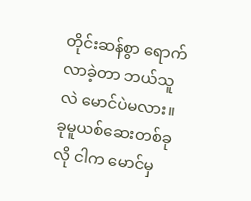တိုင်းဆန်စွာ ရောက်လာခဲ့တာ ဘယ်သူလဲ မောင်ပဲမလား။ ခုမူယစ်ဆေးတစ်ခုလို ငါက မောင်မှ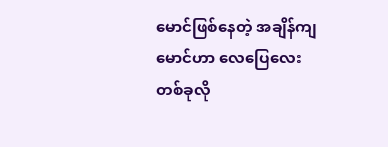မောင်ဖြစ်နေတဲ့ အချိန်ကျ မောင်ဟာ လေပြေလေးတစ်ခုလို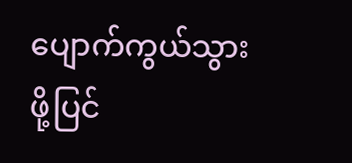ပျောက်ကွယ်သွားဖို့ပြင်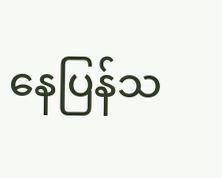နေပြန်သ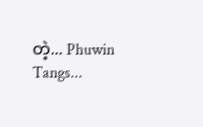တဲ့... Phuwin Tangs...